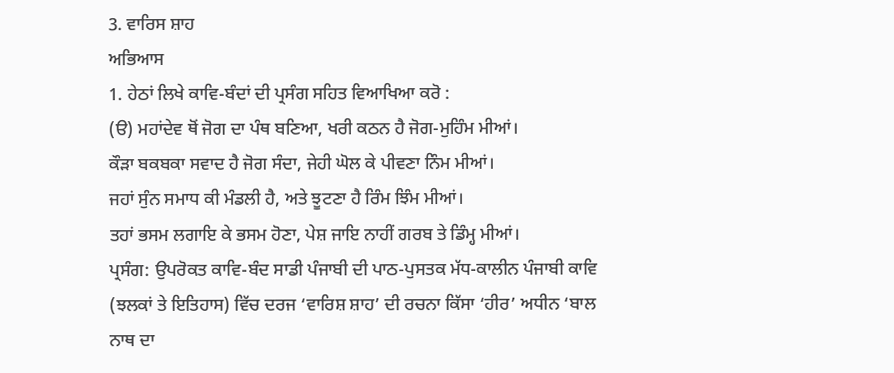3. ਵਾਰਿਸ ਸ਼ਾਹ
ਅਭਿਆਸ
1. ਹੇਠਾਂ ਲਿਖੇ ਕਾਵਿ-ਬੰਦਾਂ ਦੀ ਪ੍ਰਸੰਗ ਸਹਿਤ ਵਿਆਖਿਆ ਕਰੋ :
(ੳ) ਮਹਾਂਦੇਵ ਥੋਂ ਜੋਗ ਦਾ ਪੰਥ ਬਣਿਆ, ਖਰੀ ਕਠਨ ਹੈ ਜੋਗ-ਮੁਹਿੰਮ ਮੀਆਂ।
ਕੌੜਾ ਬਕਬਕਾ ਸਵਾਦ ਹੈ ਜੋਗ ਸੰਦਾ, ਜੇਹੀ ਘੋਲ ਕੇ ਪੀਵਣਾ ਨਿੰਮ ਮੀਆਂ।
ਜਹਾਂ ਸੁੰਨ ਸਮਾਧ ਕੀ ਮੰਡਲੀ ਹੈ, ਅਤੇ ਝੂਟਣਾ ਹੈ ਰਿੰਮ ਝਿੰਮ ਮੀਆਂ।
ਤਹਾਂ ਭਸਮ ਲਗਾਇ ਕੇ ਭਸਮ ਹੋਣਾ, ਪੇਸ਼ ਜਾਇ ਨਾਹੀਂ ਗਰਬ ਤੇ ਡਿੰਮ੍ਹ ਮੀਆਂ।
ਪ੍ਰਸੰਗ: ਉਪਰੋਕਤ ਕਾਵਿ-ਬੰਦ ਸਾਡੀ ਪੰਜਾਬੀ ਦੀ ਪਾਠ-ਪੁਸਤਕ ਮੱਧ-ਕਾਲੀਨ ਪੰਜਾਬੀ ਕਾਵਿ (ਝਲਕਾਂ ਤੇ ਇਤਿਹਾਸ) ਵਿੱਚ ਦਰਜ ‘ਵਾਰਿਸ਼ ਸ਼ਾਹ’ ਦੀ ਰਚਨਾ ਕਿੱਸਾ ‘ਹੀਰ’ ਅਧੀਨ ‘ਬਾਲ ਨਾਥ ਦਾ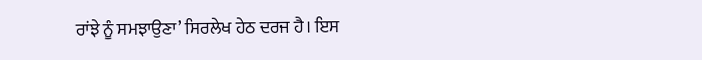ਰਾਂਝੇ ਨੂੰ ਸਮਝਾਉਣਾ’ ਸਿਰਲੇਖ ਹੇਠ ਦਰਜ ਹੈ। ਇਸ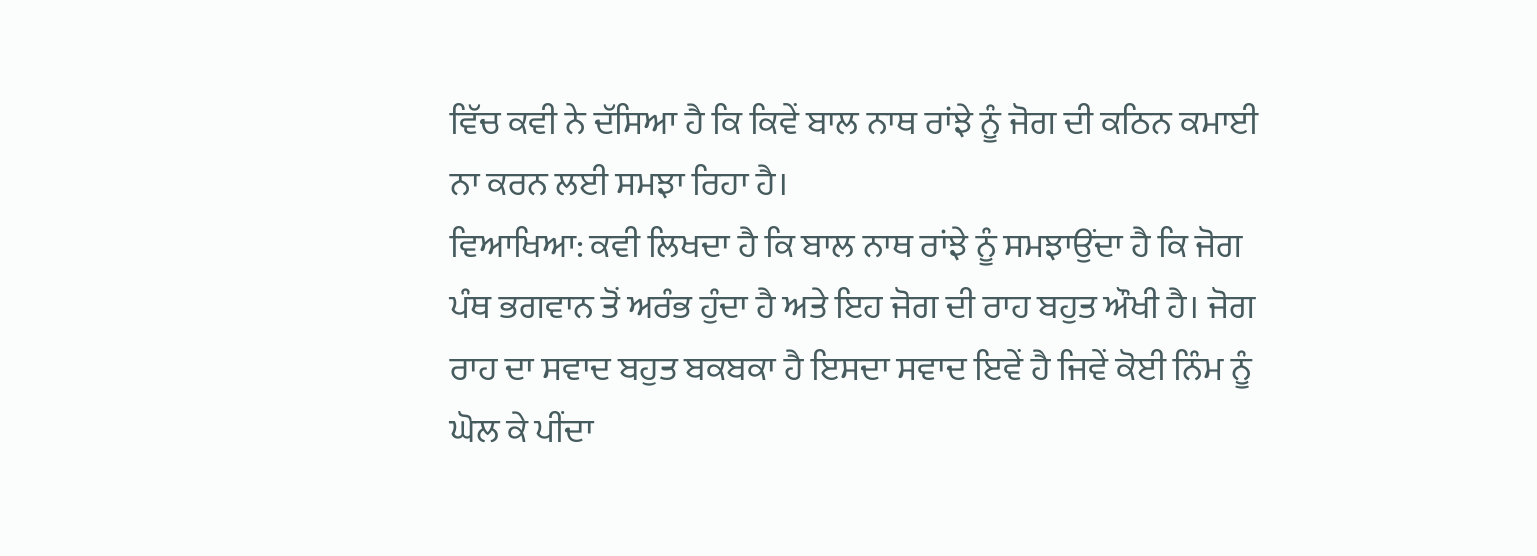ਵਿੱਚ ਕਵੀ ਨੇ ਦੱਸਿਆ ਹੈ ਕਿ ਕਿਵੇਂ ਬਾਲ ਨਾਥ ਰਾਂਝੇ ਨੂੰ ਜੋਗ ਦੀ ਕਠਿਨ ਕਮਾਈ ਨਾ ਕਰਨ ਲਈ ਸਮਝਾ ਰਿਹਾ ਹੈ।
ਵਿਆਖਿਆ: ਕਵੀ ਲਿਖਦਾ ਹੈ ਕਿ ਬਾਲ ਨਾਥ ਰਾਂਝੇ ਨੂੰ ਸਮਝਾਉਂਦਾ ਹੈ ਕਿ ਜੋਗ ਪੰਥ ਭਗਵਾਨ ਤੋਂ ਅਰੰਭ ਹੁੰਦਾ ਹੈ ਅਤੇ ਇਹ ਜੋਗ ਦੀ ਰਾਹ ਬਹੁਤ ਔਖੀ ਹੈ। ਜੋਗ ਰਾਹ ਦਾ ਸਵਾਦ ਬਹੁਤ ਬਕਬਕਾ ਹੈ ਇਸਦਾ ਸਵਾਦ ਇਵੇਂ ਹੈ ਜਿਵੇਂ ਕੋਈ ਨਿੰਮ ਨੂੰ ਘੋਲ ਕੇ ਪੀਂਦਾ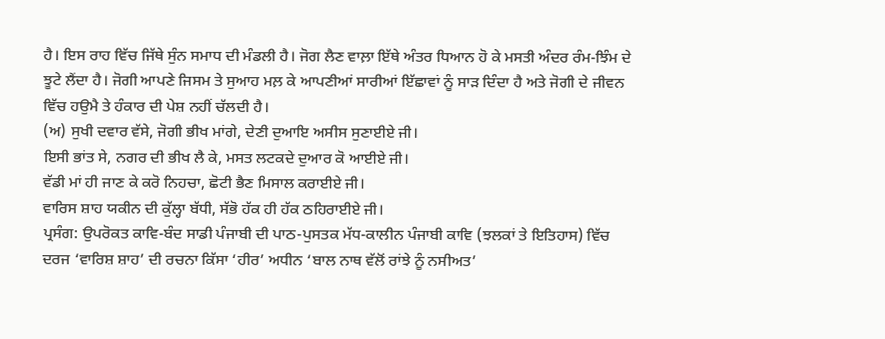ਹੈ। ਇਸ ਰਾਹ ਵਿੱਚ ਜਿੱਥੇ ਸੁੰਨ ਸਮਾਧ ਦੀ ਮੰਡਲੀ ਹੈ। ਜੋਗ ਲੈਣ ਵਾਲ਼ਾ ਇੱਥੇ ਅੰਤਰ ਧਿਆਨ ਹੋ ਕੇ ਮਸਤੀ ਅੰਦਰ ਰੰਮ-ਝਿੰਮ ਦੇ ਝੂਟੇ ਲੈਂਦਾ ਹੈ। ਜੋਗੀ ਆਪਣੇ ਜਿਸਮ ਤੇ ਸੁਆਹ ਮਲ਼ ਕੇ ਆਪਣੀਆਂ ਸਾਰੀਆਂ ਇੱਛਾਵਾਂ ਨੂੰ ਸਾੜ ਦਿੰਦਾ ਹੈ ਅਤੇ ਜੋਗੀ ਦੇ ਜੀਵਨ ਵਿੱਚ ਹਉਮੈ ਤੇ ਹੰਕਾਰ ਦੀ ਪੇਸ਼ ਨਹੀਂ ਚੱਲਦੀ ਹੈ।
(ਅ) ਸੁਖੀ ਦਵਾਰ ਵੱਸੇ, ਜੋਗੀ ਭੀਖ ਮਾਂਗੇ, ਦੇਣੀ ਦੁਆਇ ਅਸੀਸ ਸੁਣਾਈਏ ਜੀ।
ਇਸੀ ਭਾਂਤ ਸੇ, ਨਗਰ ਦੀ ਭੀਖ ਲੈ ਕੇ, ਮਸਤ ਲਟਕਦੇ ਦੁਆਰ ਕੋ ਆਈਏ ਜੀ।
ਵੱਡੀ ਮਾਂ ਹੀ ਜਾਣ ਕੇ ਕਰੋ ਨਿਹਚਾ, ਛੋਟੀ ਭੈਣ ਮਿਸਾਲ ਕਰਾਈਏ ਜੀ।
ਵਾਰਿਸ ਸ਼ਾਹ ਯਕੀਨ ਦੀ ਕੁੱਲ੍ਹਾ ਬੱਧੀ, ਸੱਭੋ ਹੱਕ ਹੀ ਹੱਕ ਠਹਿਰਾਈਏ ਜੀ।
ਪ੍ਰਸੰਗ: ਉਪਰੋਕਤ ਕਾਵਿ-ਬੰਦ ਸਾਡੀ ਪੰਜਾਬੀ ਦੀ ਪਾਠ-ਪੁਸਤਕ ਮੱਧ-ਕਾਲੀਨ ਪੰਜਾਬੀ ਕਾਵਿ (ਝਲਕਾਂ ਤੇ ਇਤਿਹਾਸ) ਵਿੱਚ ਦਰਜ ‘ਵਾਰਿਸ਼ ਸ਼ਾਹ’ ਦੀ ਰਚਨਾ ਕਿੱਸਾ ‘ਹੀਰ’ ਅਧੀਨ ‘ਬਾਲ ਨਾਥ ਵੱਲੋਂ ਰਾਂਝੇ ਨੂੰ ਨਸੀਅਤ’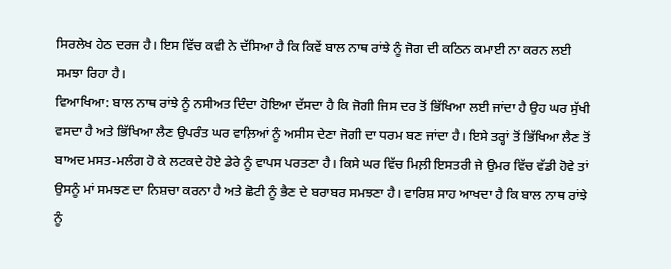ਸਿਰਲੇਖ ਹੇਠ ਦਰਜ ਹੈ। ਇਸ ਵਿੱਚ ਕਵੀ ਨੇ ਦੱਸਿਆ ਹੈ ਕਿ ਕਿਵੇਂ ਬਾਲ ਨਾਥ ਰਾਂਝੇ ਨੂੰ ਜੋਗ ਦੀ ਕਠਿਨ ਕਮਾਈ ਨਾ ਕਰਨ ਲਈ ਸਮਝਾ ਰਿਹਾ ਹੈ।
ਵਿਆਖਿਆ: ਬਾਲ ਨਾਥ ਰਾਂਝੇ ਨੂੰ ਨਸੀਅਤ ਦਿੰਦਾ ਹੋਇਆ ਦੱਸਦਾ ਹੈ ਕਿ ਜੋਗੀ ਜਿਸ ਦਰ ਤੋਂ ਭਿੱਖਿਆ ਲਈ ਜਾਂਦਾ ਹੈ ਉਹ ਘਰ ਸੁੱਖੀ ਵਸਦਾ ਹੈ ਅਤੇ ਭਿੱਖਿਆ ਲੈਣ ਉਪਰੰਤ ਘਰ ਵਾਲ਼ਿਆਂ ਨੂੰ ਅਸੀਸ ਦੇਣਾ ਜੋਗੀ ਦਾ ਧਰਮ ਬਣ ਜਾਂਦਾ ਹੈ। ਇਸੇ ਤਰ੍ਹਾਂ ਤੋਂ ਭਿੱਖਿਆ ਲੈਣ ਤੋਂ ਬਾਅਦ ਮਸਤ-ਮਲੰਗ ਹੋ ਕੇ ਲਟਕਦੇ ਹੋਏ ਡੇਰੇ ਨੂੰ ਵਾਪਸ ਪਰਤਣਾ ਹੈ। ਕਿਸੇ ਘਰ ਵਿੱਚ ਮਿਲ਼ੀ ਇਸਤਰੀ ਜੇ ਉਮਰ ਵਿੱਚ ਵੱਡੀ ਹੋਵੇ ਤਾਂ ਉਸਨੂੰ ਮਾਂ ਸਮਝਣ ਦਾ ਨਿਸ਼ਚਾ ਕਰਨਾ ਹੈ ਅਤੇ ਛੋਟੀ ਨੂੰ ਭੈਣ ਦੇ ਬਰਾਬਰ ਸਮਝਣਾ ਹੈ। ਵਾਰਿਸ਼ ਸਾਹ ਆਖਦਾ ਹੈ ਕਿ ਬਾਲ ਨਾਥ ਰਾਂਝੇ ਨੂੰ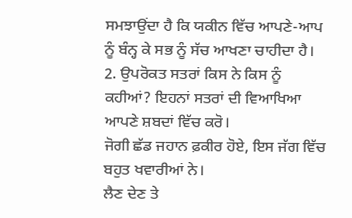ਸਮਝਾਉਂਦਾ ਹੈ ਕਿ ਯਕੀਨ ਵਿੱਚ ਆਪਣੇ-ਆਪ ਨੂੰ ਬੰਨ੍ਹ ਕੇ ਸਭ ਨੂੰ ਸੱਚ ਆਖਣਾ ਚਾਹੀਦਾ ਹੈ।
2. ਉਪਰੋਕਤ ਸਤਰਾਂ ਕਿਸ ਨੇ ਕਿਸ ਨੂੰ ਕਹੀਆਂ? ਇਹਨਾਂ ਸਤਰਾਂ ਦੀ ਵਿਆਖਿਆ ਆਪਣੇ ਸ਼ਬਦਾਂ ਵਿੱਚ ਕਰੋ।
ਜੋਗੀ ਛੱਡ ਜਹਾਨ ਫ਼ਕੀਰ ਹੋਏ, ਇਸ ਜੱਗ ਵਿੱਚ ਬਹੁਤ ਖਵਾਰੀਆਂ ਨੇ।
ਲੈਣ ਦੇਣ ਤੇ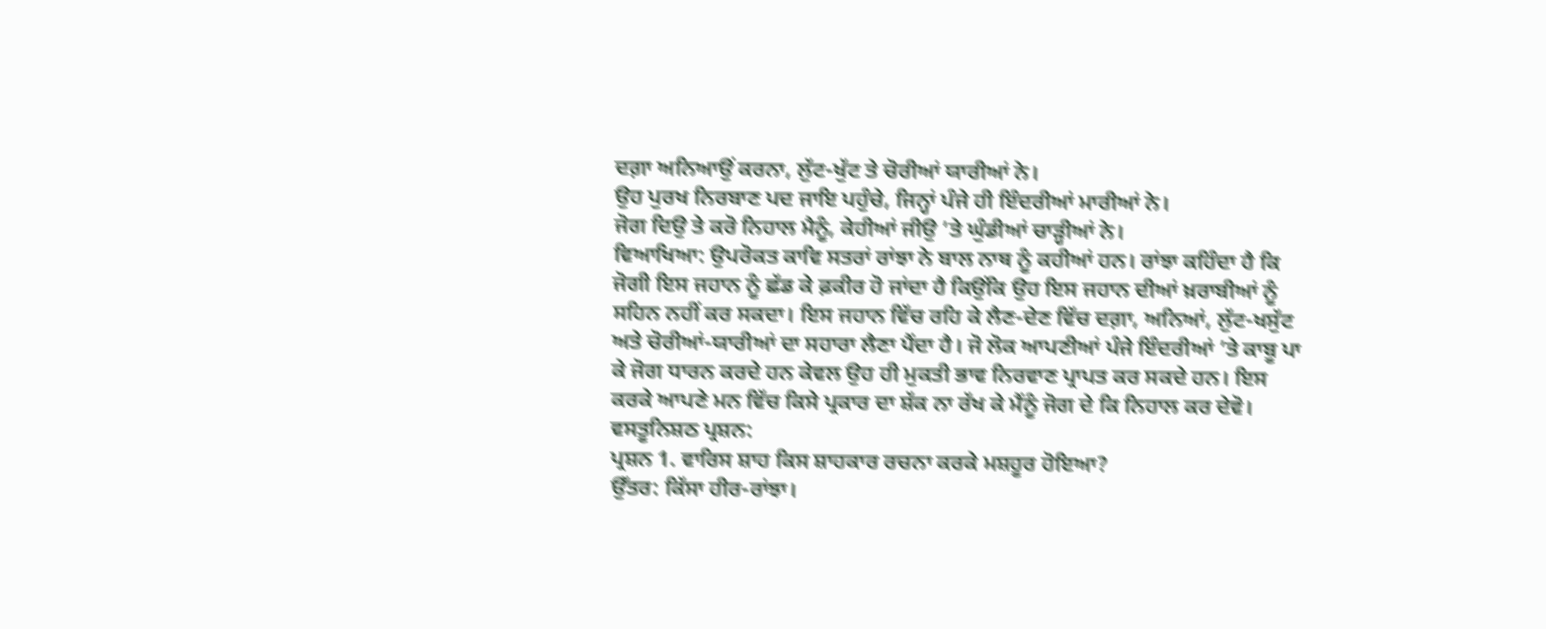ਦਗ਼ਾ ਅਨਿਆਉਂ ਕਰਨਾ, ਲੁੱਟ-ਖੁੱਟ ਤੇ ਚੋਰੀਆਂ ਯਾਰੀਆਂ ਨੇ।
ਉਹ ਪੁਰਖ ਨਿਰਬਾਣ ਪਦ ਜਾਇ ਪਹੁੰਚੇ, ਜਿਨ੍ਹਾਂ ਪੰਜੇ ਹੀ ਇੰਦਰੀਆਂ ਮਾਰੀਆਂ ਨੇ।
ਜੋਗ ਦਿਉ ਤੇ ਕਰੋ ਨਿਹਾਲ ਮੈਨੂੰ, ਕੇਹੀਆਂ ਜੀਉ ’ਤੇ ਘੁੰਡੀਆਂ ਚਾੜ੍ਹੀਆਂ ਨੇ।
ਵਿਆਖਿਆ: ਉਪਰੋਕਤ ਕਾਵਿ ਸਤਰਾਂ ਰਾਂਝਾ ਨੇ ਬਾਲ ਨਾਥ ਨੂੰ ਕਹੀਆਂ ਹਨ। ਰਾਂਝਾ ਕਹਿੰਦਾ ਹੈ ਕਿ ਜੋਗੀ ਇਸ ਜਹਾਨ ਨੂੰ ਛੱਡ ਕੇ ਫ਼ਕੀਰ ਹੋ ਜਾਂਦਾ ਹੈ ਕਿਉਂਕਿ ਉਹ ਇਸ ਜਹਾਨ ਦੀਆਂ ਖ਼ਰਾਬੀਆਂ ਨੂੰ ਸਹਿਨ ਨਹੀਂ ਕਰ ਸਕਦਾ। ਇਸ ਜਹਾਨ ਵਿੱਚ ਰਹਿ ਕੇ ਲੈਣ-ਦੇਣ ਵਿੱਚ ਦਗ਼ਾ, ਅਨਿਆਂ, ਲੁੱਟ-ਖਸੁੱਟ ਅਤੇ ਚੋਰੀਆਂ-ਯਾਰੀਆਂ ਦਾ ਸਹਾਰਾ ਲੈਣਾ ਪੈਂਦਾ ਹੈ। ਜੋ ਲੋਕ ਆਪਣੀਆਂ ਪੰਜੇ ਇੰਦਰੀਆਂ ’ਤੇ ਕਾਬੂ ਪਾ ਕੇ ਜੋਗ ਧਾਰਨ ਕਰਦੇ ਹਨ ਕੇਵਲ ਉਹ ਹੀ ਮੁਕਤੀ ਭਾਵ ਨਿਰਵਾਣ ਪ੍ਰਾਪਤ ਕਰ ਸਕਦੇ ਹਨ। ਇਸ ਕਰਕੇ ਆਪਣੇ ਮਨ ਵਿੱਚ ਕਿਸੇ ਪ੍ਰਕਾਰ ਦਾ ਸ਼ੱਕ ਨਾ ਰੱਖ ਕੇ ਮੈਂਨੂੰ ਜੋਗ ਦੇ ਕਿ ਨਿਹਾਲ ਕਰ ਦੇਵੋ।
ਵਸਤੂਨਿਸ਼ਠ ਪ੍ਰਸ਼ਨ:
ਪ੍ਰਸ਼ਨ 1. ਵਾਰਿਸ ਸ਼ਾਹ ਕਿਸ ਸ਼ਾਹਕਾਰ ਰਚਨਾ ਕਰਕੇ ਮਸ਼ਹੂਰ ਹੋਇਆ?
ਉੱਤਰ: ਕਿੱਸਾ ਹੀਰ-ਰਾਂਝਾ।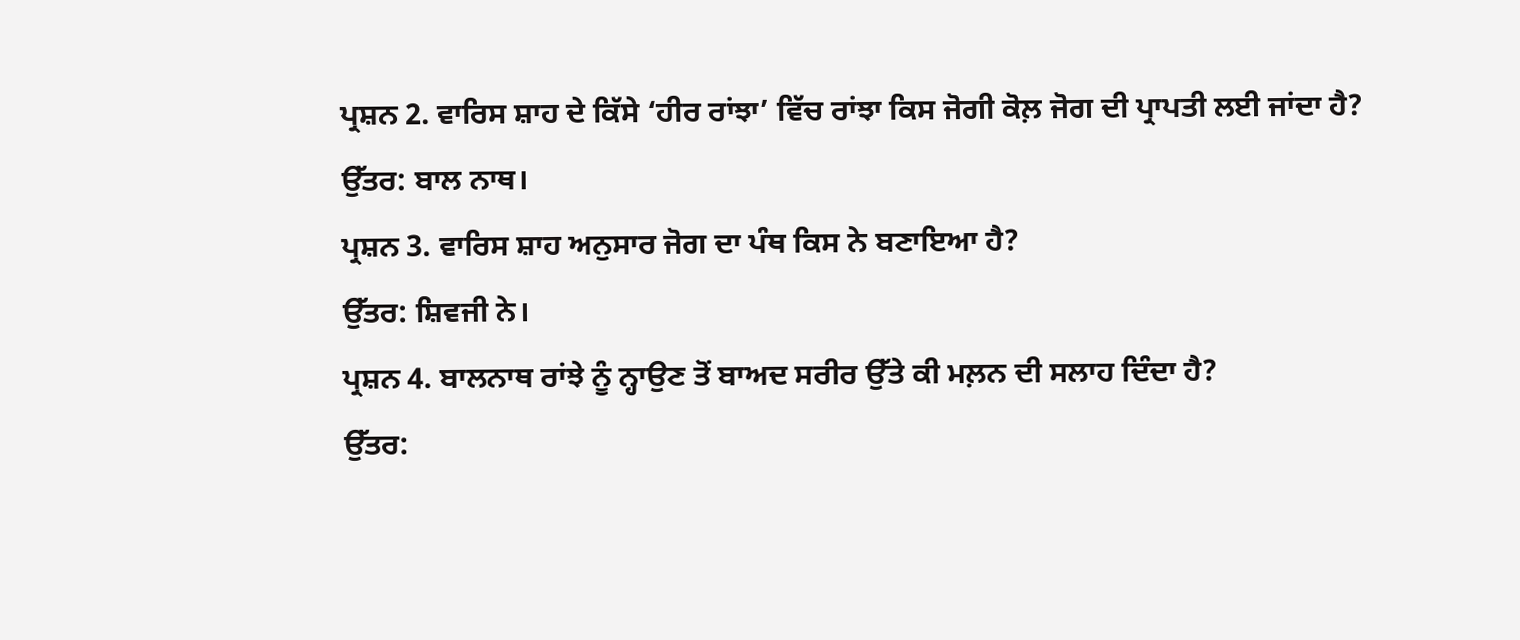ਪ੍ਰਸ਼ਨ 2. ਵਾਰਿਸ ਸ਼ਾਹ ਦੇ ਕਿੱਸੇ ‘ਹੀਰ ਰਾਂਝਾ’ ਵਿੱਚ ਰਾਂਝਾ ਕਿਸ ਜੋਗੀ ਕੋਲ਼ ਜੋਗ ਦੀ ਪ੍ਰਾਪਤੀ ਲਈ ਜਾਂਦਾ ਹੈ?
ਉੱਤਰ: ਬਾਲ ਨਾਥ।
ਪ੍ਰਸ਼ਨ 3. ਵਾਰਿਸ ਸ਼ਾਹ ਅਨੁਸਾਰ ਜੋਗ ਦਾ ਪੰਥ ਕਿਸ ਨੇ ਬਣਾਇਆ ਹੈ?
ਉੱਤਰ: ਸ਼ਿਵਜੀ ਨੇ।
ਪ੍ਰਸ਼ਨ 4. ਬਾਲਨਾਥ ਰਾਂਝੇ ਨੂੰ ਨ੍ਹਾਉਣ ਤੋਂ ਬਾਅਦ ਸਰੀਰ ਉੱਤੇ ਕੀ ਮਲ਼ਨ ਦੀ ਸਲਾਹ ਦਿੰਦਾ ਹੈ?
ਉੱਤਰ: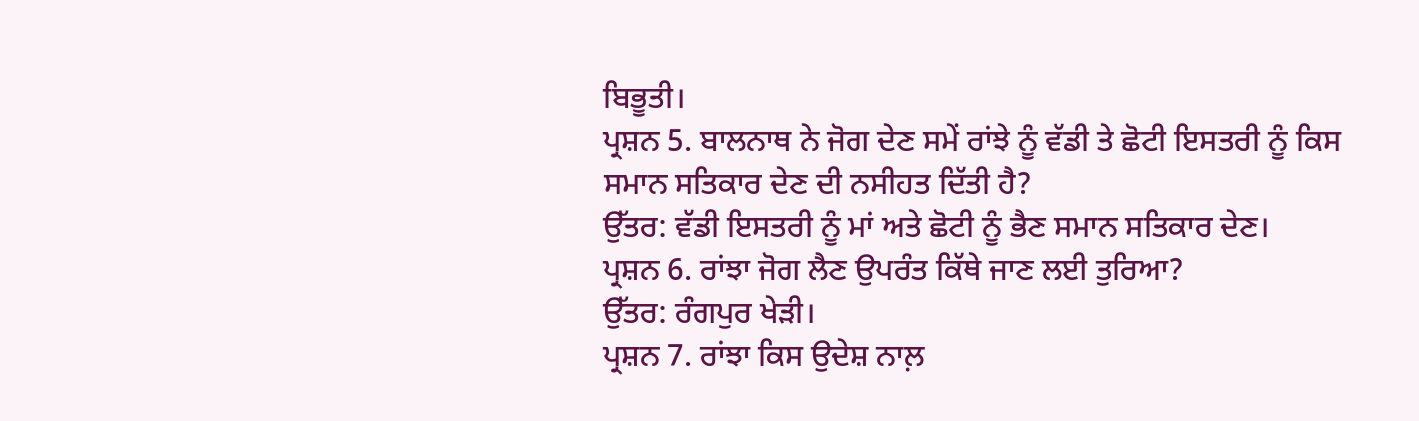ਬਿਭੂਤੀ।
ਪ੍ਰਸ਼ਨ 5. ਬਾਲਨਾਥ ਨੇ ਜੋਗ ਦੇਣ ਸਮੇਂ ਰਾਂਝੇ ਨੂੰ ਵੱਡੀ ਤੇ ਛੋਟੀ ਇਸਤਰੀ ਨੂੰ ਕਿਸ ਸਮਾਨ ਸਤਿਕਾਰ ਦੇਣ ਦੀ ਨਸੀਹਤ ਦਿੱਤੀ ਹੈ?
ਉੱਤਰ: ਵੱਡੀ ਇਸਤਰੀ ਨੂੰ ਮਾਂ ਅਤੇ ਛੋਟੀ ਨੂੰ ਭੈਣ ਸਮਾਨ ਸਤਿਕਾਰ ਦੇਣ।
ਪ੍ਰਸ਼ਨ 6. ਰਾਂਝਾ ਜੋਗ ਲੈਣ ਉਪਰੰਤ ਕਿੱਥੇ ਜਾਣ ਲਈ ਤੁਰਿਆ?
ਉੱਤਰ: ਰੰਗਪੁਰ ਖੇੜੀ।
ਪ੍ਰਸ਼ਨ 7. ਰਾਂਝਾ ਕਿਸ ਉਦੇਸ਼ ਨਾਲ਼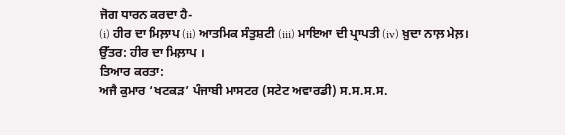ਜੋਗ ਧਾਰਨ ਕਰਦਾ ਹੈ-
(i) ਹੀਰ ਦਾ ਮਿਲ਼ਾਪ (ii) ਆਤਮਿਕ ਸੰਤੁਸ਼ਟੀ (iii) ਮਾਇਆ ਦੀ ਪ੍ਰਾਪਤੀ (iv) ਖ਼ੁਦਾ ਨਾਲ਼ ਮੇਲ਼।
ਉੱਤਰ: ਹੀਰ ਦਾ ਮਿਲ਼ਾਪ ।
ਤਿਆਰ ਕਰਤਾ:
ਅਜੈ ਕੁਮਾਰ ‘ਖਟਕੜ’ ਪੰਜਾਬੀ ਮਾਸਟਰ (ਸਟੇਟ ਅਵਾਰਡੀ) ਸ.ਸ.ਸ.ਸ.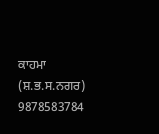ਕਾਹਮਾ (ਸ਼.ਭ.ਸ.ਨਗਰ) 9878583784